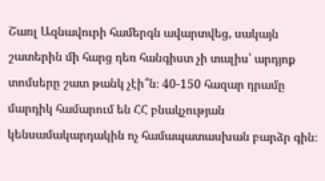Շառլ Ազնավուրի համերգն ավարտվեց, սակայն շատերին մի հարց դեռ հանգիստ չի տալիս՝ արդյոք տոմսերը շատ թանկ չէի՞ն։ 40-150 հազար դրամը մարդիկ համարում են ՀՀ բնակչության կենսամակարդակին ոչ համապատասխան բարձր գին։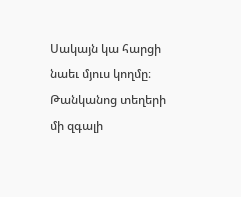Սակայն կա հարցի նաեւ մյուս կողմը։ Թանկանոց տեղերի մի զգալի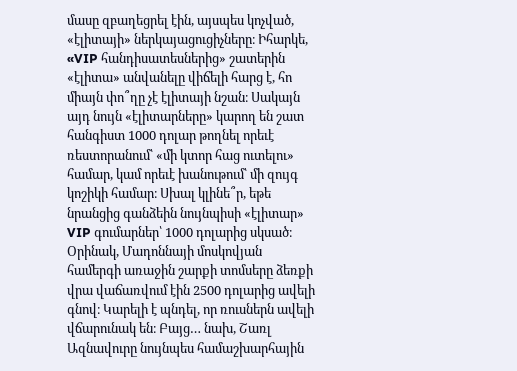մասը զբաղեցրել էին, այսպես կոչված, «էլիտայի» ներկայացուցիչները։ Իհարկե, «VIP հանդիսատեսներից» շատերին «էլիտա» անվանելը վիճելի հարց է, հո միայն փո՞ղը չէ էլիտայի նշան։ Սակայն այդ նույն «էլիտարները» կարող են շատ հանգիստ 1000 դոլար թողնել որեւէ ռեստորանում՝ «մի կտոր հաց ուտելու» համար, կամ որեւէ խանութում՝ մի զույգ կոշիկի համար։ Սխալ կլինե՞ր, եթե նրանցից գանձեին նույնպիսի «էլիտար» VIP գումարներ՝ 1000 դոլարից սկսած։ Օրինակ, Մադոննայի մոսկովյան համերգի առաջին շարքի տոմսերը ձեռքի վրա վաճառվում էին 2500 դոլարից ավելի գնով։ Կարելի է պնդել, որ ռուսներն ավելի վճարունակ են։ Բայց… նախ, Շառլ Ազնավուրը նույնպես համաշխարհային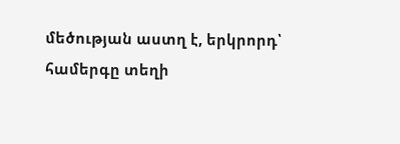մեծության աստղ է, երկրորդ՝ համերգը տեղի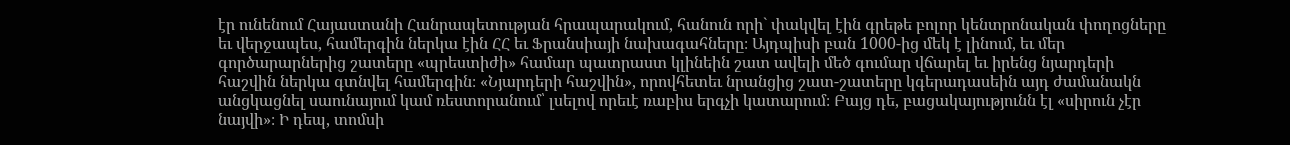էր ունենում Հայաստանի Հանրապետության հրապարակում, հանուն որի` փակվել էին գրեթե բոլոր կենտրոնական փողոցները եւ վերջապես, համերգին ներկա էին ՀՀ եւ Ֆրանսիայի նախագահները։ Այդպիսի բան 1000-ից մեկ է լինում, եւ մեր գործարարներից շատերը «պրեստիժի» համար պատրաստ կլինեին շատ ավելի մեծ գումար վճարել եւ իրենց նյարդերի հաշվին ներկա գտնվել համերգին։ «Նյարդերի հաշվին», որովհետեւ նրանցից շատ-շատերը կգերադասեին այդ ժամանակն անցկացնել սաունայում կամ ռեստորանում՝ լսելով որեւէ ռաբիս երգչի կատարում։ Բայց դե, բացակայությունն էլ «սիրուն չէր նայվի»։ Ի դեպ, տոմսի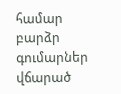համար բարձր գումարներ վճարած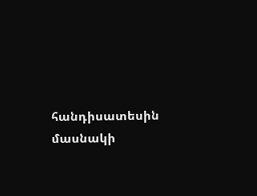հանդիսատեսին մասնակի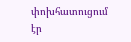փոխհատուցում էր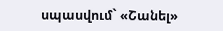սպասվում` «Շանել»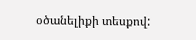օծանելիքի տեսքով: